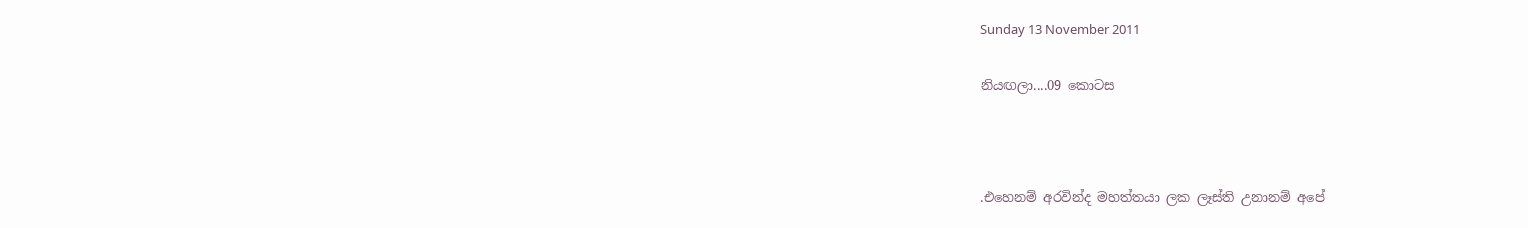Sunday 13 November 2011

නියඟලා....09 කොටස



.එහෙනම් අරවින්ද මහත්තයා ලක ලෑස්ති උනානම් අපේ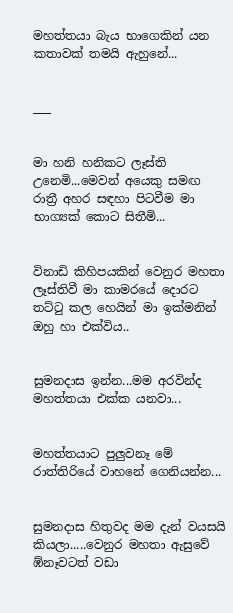මහත්තයා බැය භාගෙකින් යන කතාවක් තමයි ඇහුනේ...


___


මා හනි හනිකට ලෑස්ති උනෙමි...මෙවන් අයෙකු සමඟ රාත්‍රී අහර සඳහා පිටවීම මා භාග්‍යක් කොට සිතීමි...


විනාඩි කිහිපයකින් වෙනුර මහතා ලෑස්තිවී මා කාමරයේ දොරට තට්ටු කල හෙයින් මා ඉක්මනින් ඔහු හා එක්විය..


සුමනදාස ඉන්න...මම අරවින්ද මහත්තයා එක්ක යනවා...


මහත්තයාට පුලුවනෑ මේ රාත්තිරියේ වාහනේ ගෙනියන්න...


සුමනදාස හිතුවද මම දැන් වයසයි කියලා.....වෙනුර මහතා ඇසුවේ ඹ්නෑවටත් වඩා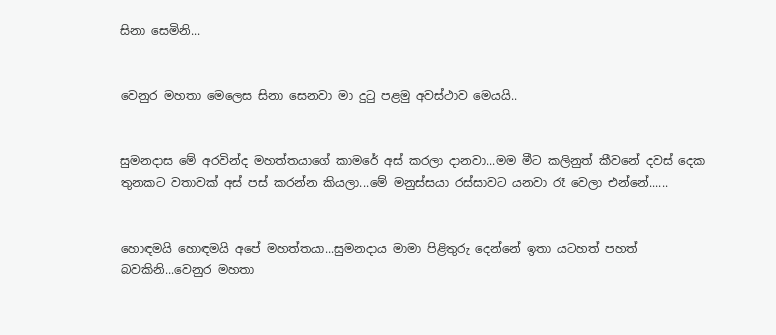සිනා සෙමිනි...


වෙනුර මහතා මෙලෙස සිනා සෙනවා මා දුටු පළමු අවස්ථාව මෙයයි..


සුමනදාස මේ අරවින්ද මහත්තයාගේ කාමරේ අස් කරලා දානවා...මම මීට කලිනුත් කීවනේ දවස් දෙක තුනකට වතාවක් අස් පස් කරන්න කියලා...මේ මනුස්සයා රස්සාවට යනවා රෑ වෙලා එන්නේ......


හොඳමයි හොඳමයි අපේ මහත්තයා...සුමනදාය මාමා පිළිතුරු දෙන්නේ ඉතා යටහත් පහත් බවකිනි...වෙනුර මහතා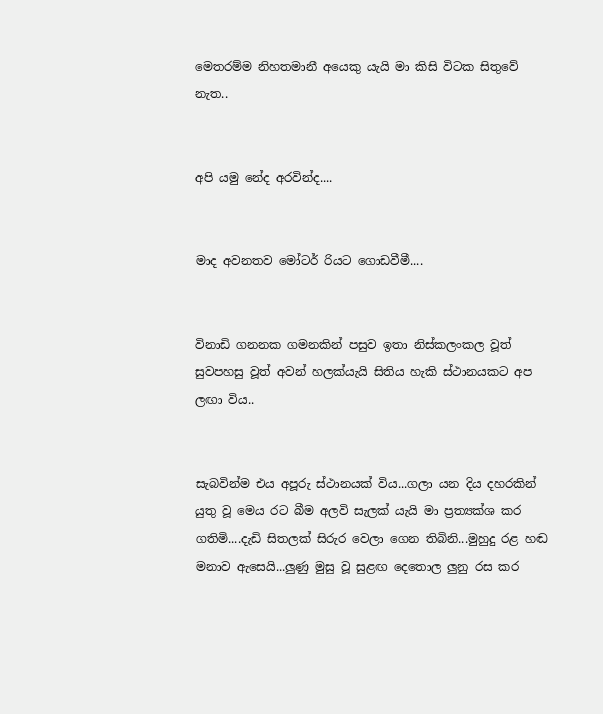මෙතරම්ම නිහතමානී අයෙකු යැයි මා කිසි විටක සිතුවේ නැත..


අපි යමු නේද අරවින්ද....


මාද අවනතව මෝටර් රියට ගොඩවීමී....


විනාඩි ගනනක ගමනකින් පසුව ඉතා නිස්කලංකල වූත් සුවපහසු වූත් අවන් හලක්යැයි සිතිය හැකි ස්ථානයකට අප ලඟා විය..


සැබවින්ම එය අපූරු ස්ථානයක් විය...ගලා යන දිය දහරකින් යුතු වූ මෙය රට බීම අලවි සැලක් යැයි මා ප්‍රත්‍යක්ශ කර ගතිමි....දැඩි සිතලක් සිරුර වෙලා ගෙන තිබිනි...මුහුදු රළ හඬ මනාව ඇසෙයි...ලුණු මුසු වූ සුළඟ දෙතොල ලුනු රස කර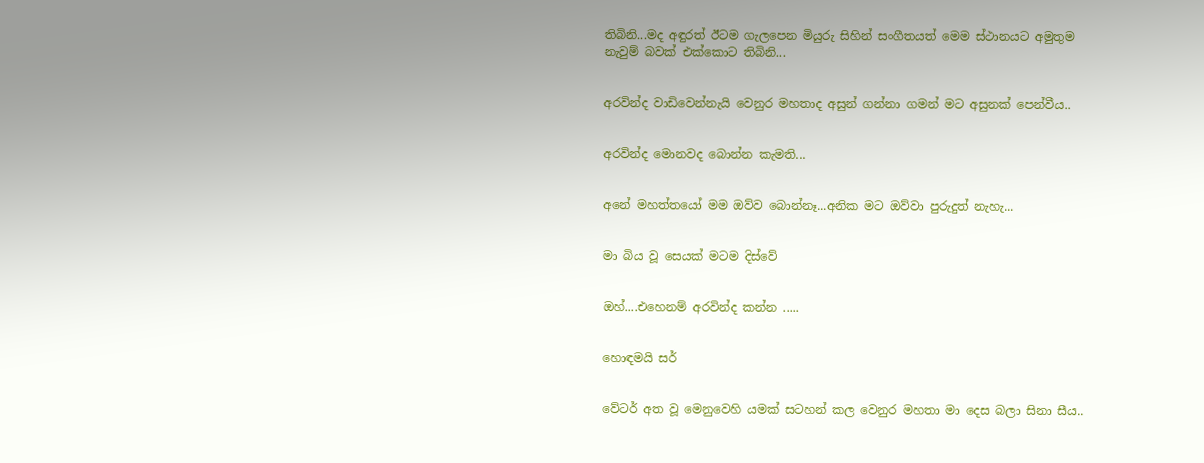තිබිනි...මද අඳුරත් ඊටම ගැලපෙන මියුරු සිහින් සංගීතයත් මෙම ස්ථානයට අමුතුම නැවුම් බවක් එක්කොට තිබිනි...


අරවින්ද වාඩිවෙන්නැයි වෙනුර මහතාද අසුන් ගන්නා ගමන් මට අසුනක් පෙන්වීය..


අරවින්ද මොනවද බොන්න කැමති...


අනේ මහත්තයෝ මම ඔව්ව බොන්නෑ...අනික මට ඔව්වා පුරුදුත් නැහැ...


මා බිය වූ සෙයක් මටම දිස්වේ


ඔහ්....එහෙනම් අරවින්ද කන්න .....


හොඳමයි සර්


වේටර් අත වූ මෙනුවෙහි යමක් සටහන් කල වෙනුර මහතා මා දෙස බලා සිනා සීය..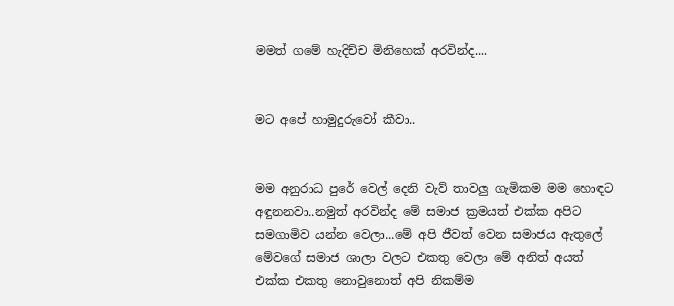මමත් ගමේ හැදිච්ච මිනිහෙක් අරවින්ද....


මට අපේ හාමුදුරුවෝ කීවා..


මම අනුරාධ පුරේ වෙල් දෙනි වැව් තාවලු ගැමිකම මම හොඳට අඳුනනවා..නමුත් අරවින්ද මේ සමාජ ක්‍රමයත් එක්ක අපිට සමගාමිව යන්න වෙලා...මේ අපි ජීවත් වෙන සමාජය ඇතුලේ මේවගේ සමාජ ශාලා වලට එකතු වෙලා මේ අනිත් අයත් එක්ක එකතු නොවුනොත් අපි නිකම්ම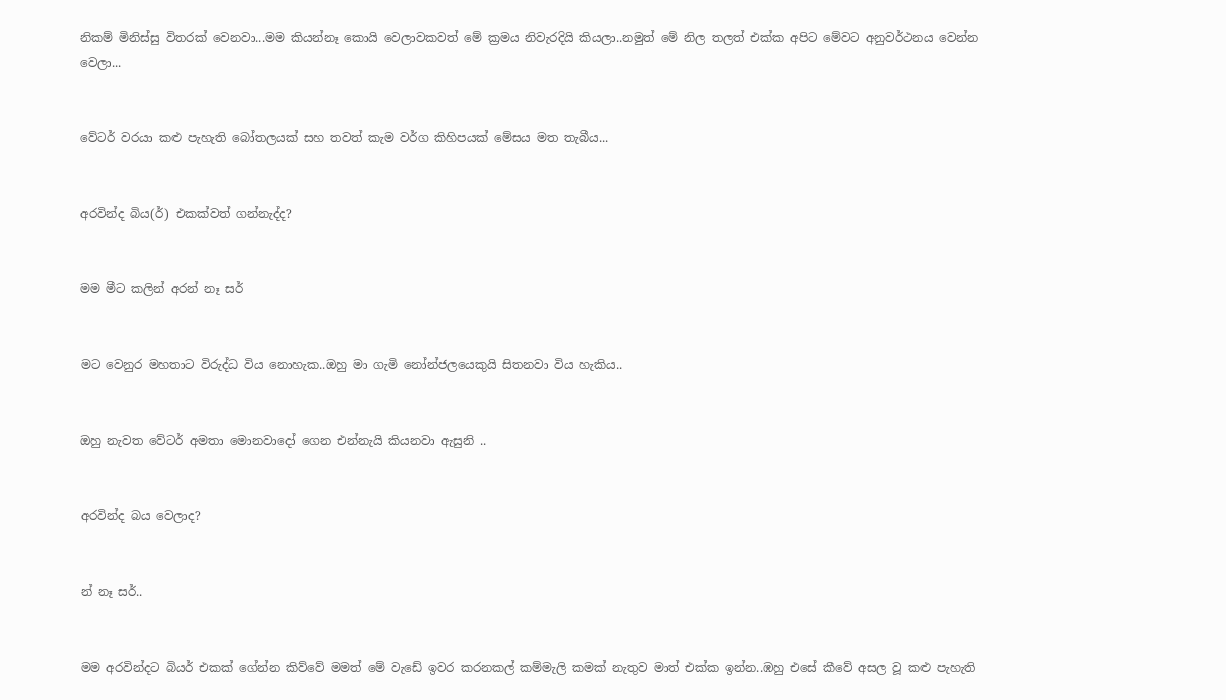නිකම් මිනිස්සු විතරක් වෙනවා...මම කියන්නෑ කොයි වෙලාවකවත් මේ ක්‍රමය නිවැරදියි කියලා..නමුත් මේ නිල තලත් එක්ක අපිට මේවට අනුවර්ථනය වෙන්න වෙලා...


වේටර් වරයා කළු පැහැති බෝතලයක් සහ තවත් කැම වර්ග කිහිපයක් මේසය මත තැබීය...


අරවින්ද බිය(ර්) එකක්වත් ගන්නැද්ද?


මම මීට කලින් අරන් නෑ සර්


මට වෙනුර මහතාට විරුද්ධ විය නොහැක..ඔහු මා ගැමි නෝන්ජලයෙකුයි සිතනවා විය හැකිය..


ඔහු නැවත වේටර් අමතා මොනවාදෝ ගෙන එන්නැයි කියනවා ඇසුනි ..


අරවින්ද බය වෙලාද?


න් නෑ සර්..


මම අරවින්දට බියර් එකක් ගේන්න කිව්වේ මමත් මේ වැඩේ ඉවර කරනකල් කම්මැලි කමක් නැතුව මාත් එක්ක ඉන්න..ඹහු එසේ කීවේ අසල වූ කළු පැහැති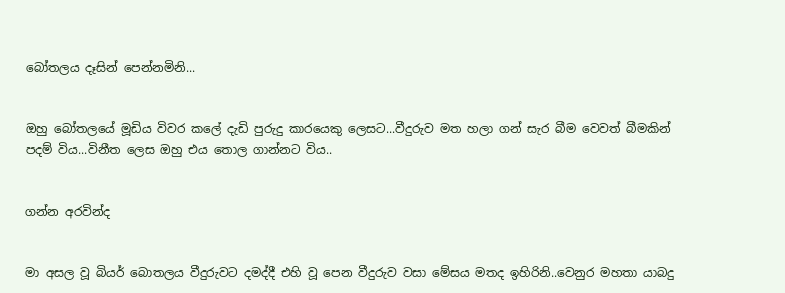බෝතලය දෑසින් පෙන්නමිනි...


ඔහු බෝතලයේ මූඩිය විවර කලේ දැඩි පුරුදු කාරයෙකු ලෙසට...වීදුරුව මත හලා ගන් සැර බීම වෙවත් බීමකින් පදම් විය...විනීත ලෙස ඔහු එය තොල ගාන්නට විය..


ගන්න අරවින්ද


මා අසල වූ බියර් බොතලය වීදුරුවට දමද්දී එහි වූ පෙන වීදුරුව වසා මේසය මතද ඉහිරිනි..වෙනුර මහතා යාබදු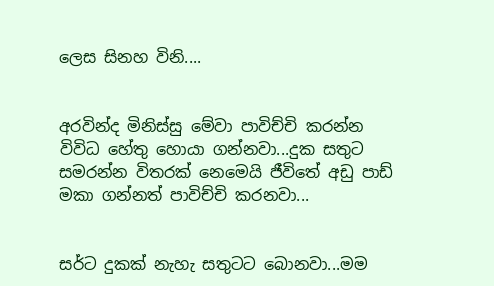ලෙස සිනහ විනි....


අරවින්ද මිනිස්සු මේවා පාවිච්චි කරන්න විවිධ හේතු හොයා ගන්නවා...දුක සතුට සමරන්න විතරක් නෙමෙයි ජීවිතේ අඩු පාඩ් මකා ගන්නත් පාවිච්චි කරනවා...


සර්ට දුකක් නැහැ සතුටට බොනවා...මම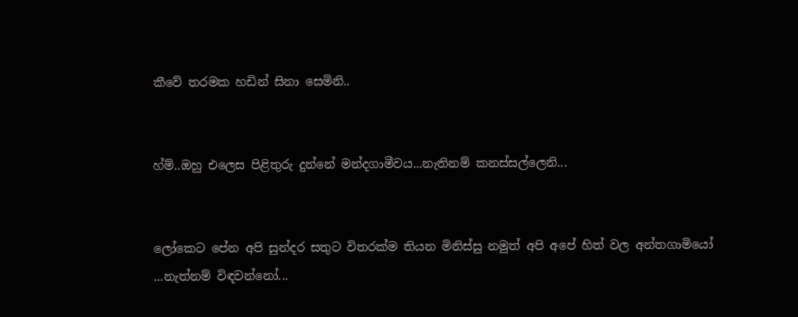කීවේ තරමක හඩින් සිනා සෙමිනි..


හ්ම්..ඔහු එලෙස පිළිතුරු දුන්නේ මන්දගාමීවය...නැතිනම් කනස්සල්ලෙනි...


ලෝකෙට පේන අපි සුන්දර සතුට විතරක්ම තියන මිනිස්සු නමුත් අපි අපේ හිත් වල අන්තගාමියෝ ...නැත්නම් විඳවන්නෝ...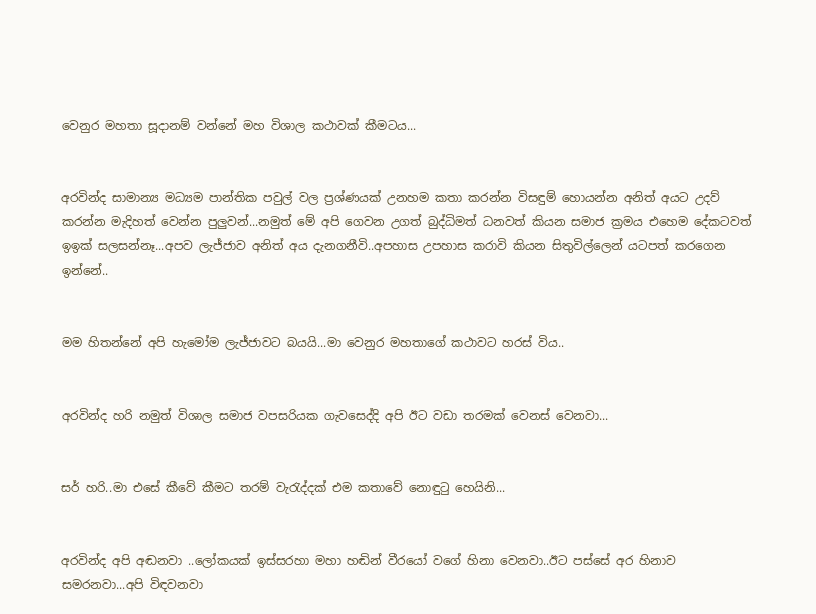වෙනුර මහතා සූදානම් වන්නේ මහ විශාල කථාවක් කීමටය...


අරවින්ද සාමාන්‍ය මධ්‍යම පාන්තික පවුල් වල ප්‍රශ්ණයක් උනහම කතා කරන්න විසඳුම් හොයන්න අනිත් අයට උදව් කරන්න මැදිහත් වෙන්න පුලුවන්...නමුත් මේ අපි ගෙවන උගත් බුද්ධිමත් ධනවත් කියන සමාජ ක්‍රමය එහෙම දේකටවත් ඉඉක් සලසන්නෑ...අපව ලැජ්ජාව අනිත් අය දැනගනීවි..අපහාස උපහාස කරාවි කියන සිතුවිල්ලෙන් යටපත් කරගෙන ඉන්නේ..


මම හිතන්නේ අපි හැමෝම ලැජ්ජාවට බයයි...මා වෙනුර මහතාගේ කථාවට හරස් විය..


අරවින්ද හරි නමුත් විශාල සමාජ වපසරියක ගැවසෙද්දි අපි ඊට වඩා තරමක් වෙනස් වෙනවා...


සර් හරි..මා එසේ කීවේ කීමට තරම් වැරැද්දක් එම කතාවේ නොඳුටු හෙයිනි...


අරවින්ද අපි අඬනවා ..ලෝකයක් ඉස්සරහා මහා හඬින් වීරයෝ වගේ හිනා වෙනවා..ඊට පස්සේ අර හිනාව සමරනවා...අපි විඳවනවා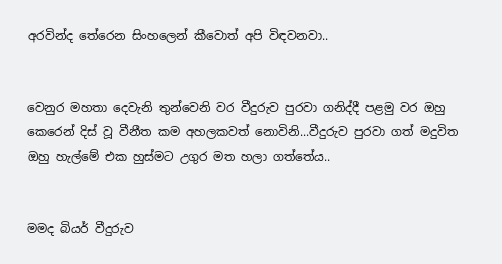අරවින්ද තේරෙන සිංහලෙන් කීවොත් අපි විඳවනවා..


වෙනුර මහතා දෙවැනි තුන්වෙනි වර වීදුරුව පුරවා ගනිද්දී පළමු වර ඔහු කෙරෙන් දිස් වූ වීනීත කම අහලකවත් නොවිනි...වීදුරුව පුරවා ගත් මදුවිත ඔහු හැල්මේ එක හුස්මට උගුර මත හලා ගත්තේය..


මමද බියර් වීදුරුව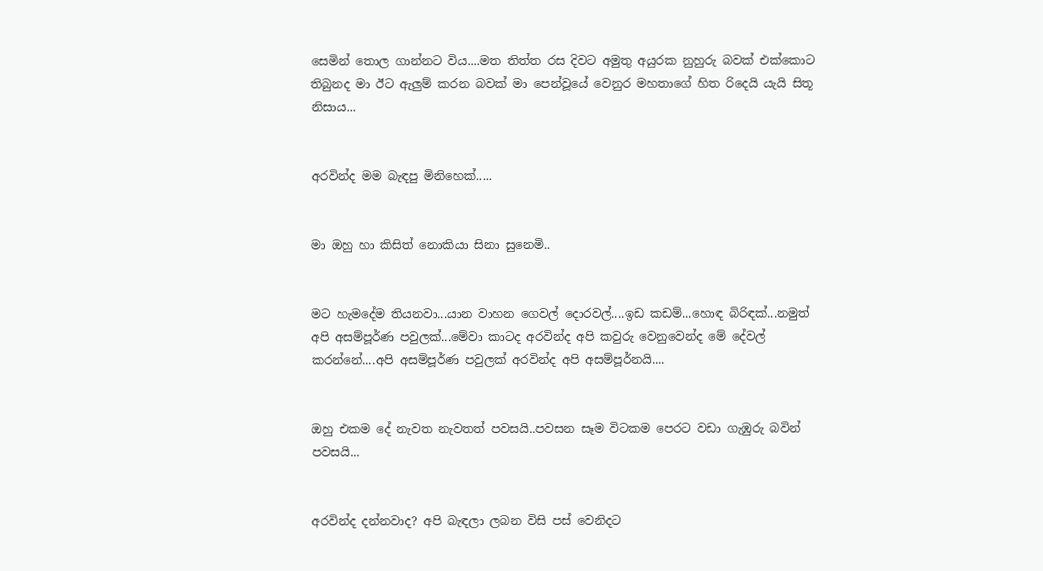සෙමින් තොල ගාන්නට විය....මත තිත්ත රස දිවට අමුතු අයුරක නුහුරු බවක් එක්කොට තිබුනද මා ඊට ඇලුම් කරන බවක් මා පෙන්වූයේ වෙනුර මහතාගේ හිත රිදෙයි යැයි සිතූ නිසාය...


අරවින්ද මම බැඳපු මිනිහෙක්.....


මා ඔහු හා කිසිත් නොකියා සිනා සුනෙමි..


මට හැමදේම තියනවා...යාන වාහන ගෙවල් දොරවල්....ඉඩ කඩම්...හොඳ බිරිඳක්...නමුත් අපි අසම්පූර්ණ පවුලක්...මේවා කාටද අරවින්ද අපි කවුරු වෙනුවෙන්ද මේ දේවල් කරන්නේ....අපි අසම්පූර්ණ පවුලක් අරවින්ද අපි අසම්පූර්නයි....


ඔහු එකම දේ නැවත නැවතත් පවසයි..පවසන සෑම විටකම පෙරට වඩා ගැඹුරු බවින් පවසයි...


අරවින්ද දන්නවාද? අපි බැඳලා ලබන විසි පස් වෙනිදට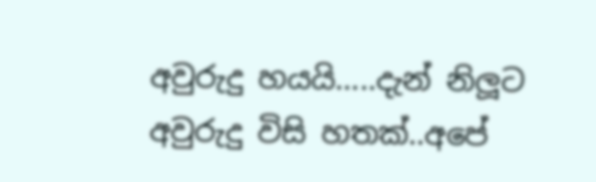අවුරුදු හයයි.....දැන් නිලූට අවුරුදු විසි හතක්..අපේ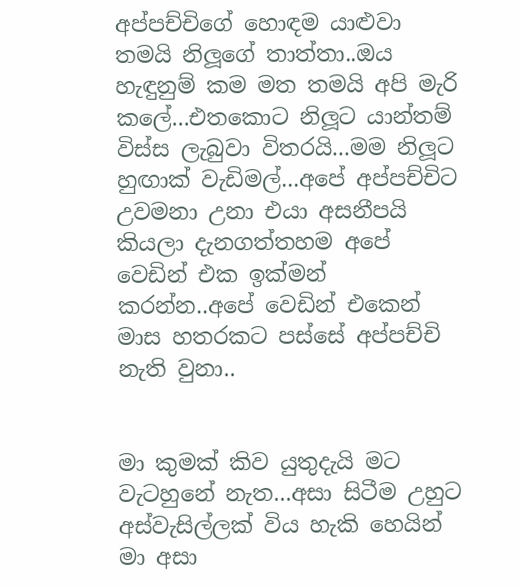අප්පච්චිගේ හොඳම යාළුවා තමයි නිලූගේ තාත්තා..ඔය හැඳුනුම් කම මත තමයි අපි මැරි කලේ...එතකොට නිලූට යාන්තම් විස්ස ලැබුවා විතරයි...මම නිලූට හුඟාක් වැඩිමල්...අපේ අප්පච්චිට උවමනා උනා එයා අසනීපයි කියලා දැනගත්තහම අපේ වෙඩින් එක ඉක්මන් කරන්න..අපේ වෙඩින් එකෙන් මාස හතරකට පස්සේ අප්පච්චි නැති වුනා..


මා කුමක් කිව යුතුදැයි මට වැටහුනේ නැත...අසා සිටීම උහුට අස්වැසිල්ලක් විය හැකි හෙයින් මා අසා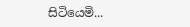සිටියෙමි...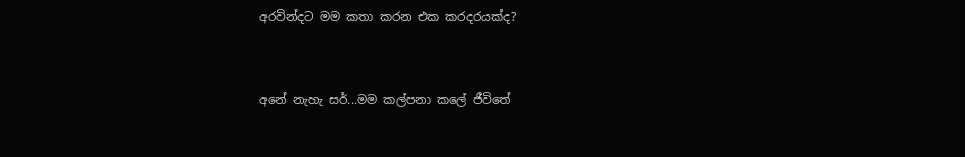අරවින්දට මම කතා කරන එක කරදරයක්ද?


අනේ නැහැ සර්...මම කල්පනා කලේ ජීවිතේ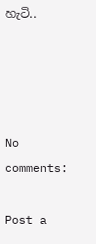හැටි..




No comments:

Post a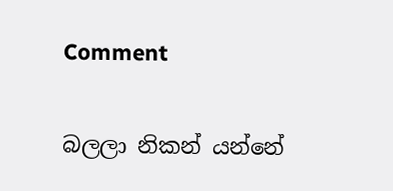Comment

බලලා නිකන් යන්නේ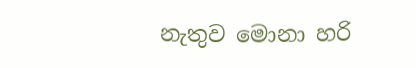නැතුව මොනා හරි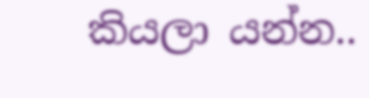කියලා යන්න..